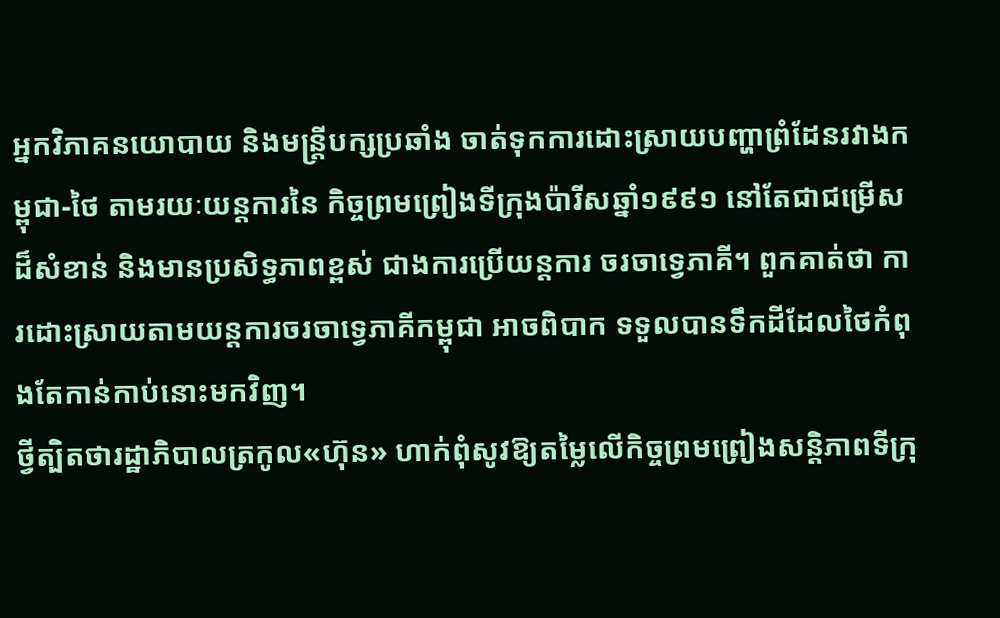អ្នកវិភាគនយោបាយ និងមន្ត្រីបក្សប្រឆាំង ចាត់ទុកការដោះស្រាយបញ្ហាព្រំដែនរវាងកម្ពុជា-ថៃ តាមរយៈយន្តការនៃ កិច្ចព្រមព្រៀងទីក្រុងប៉ារីសឆ្នាំ១៩៩១ នៅតែជាជម្រើសដ៏សំខាន់ និងមានប្រសិទ្ធភាពខ្ពស់ ជាងការប្រើយន្តការ ចរចាទ្វេភាគី។ ពួកគាត់ថា ការដោះស្រាយតាមយន្តការចរចាទ្វេភាគីកម្ពុជា អាចពិបាក ទទួលបានទឹកដីដែលថៃកំពុងតែកាន់កាប់នោះមកវិញ។
ថ្វីត្បិតថារដ្ឋាភិបាលត្រកូល«ហ៊ុន» ហាក់ពុំសូវឱ្យតម្លៃលើកិច្ចព្រមព្រៀងសន្តិភាពទីក្រុ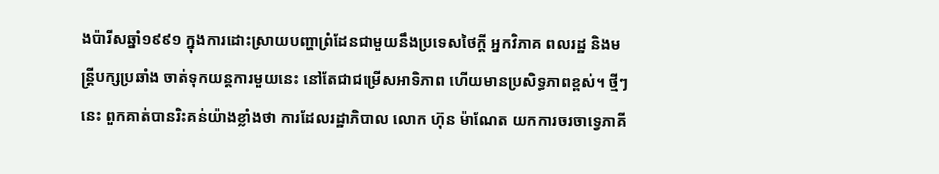ងប៉ារីសឆ្នាំ១៩៩១ ក្នុងការដោះស្រាយបញ្ហាព្រំដែនជាមួយនឹងប្រទេសថៃក្ដី អ្នកវិភាគ ពលរដ្ឋ និងមន្ត្រីបក្សប្រឆាំង ចាត់ទុកយន្តការមួយនេះ នៅតែជាជម្រើសអាទិភាព ហើយមានប្រសិទ្ធភាពខ្ពស់។ ថ្មីៗនេះ ពួកគាត់បានរិះគន់យ៉ាងខ្លាំងថា ការដែលរដ្ឋាភិបាល លោក ហ៊ុន ម៉ាណែត យកការចរចាទ្វេភាគី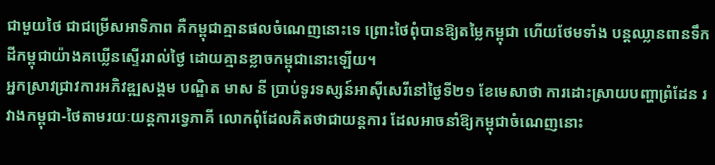ជាមួយថៃ ជាជម្រើសអាទិភាព គឺកម្ពុជាគ្មានផលចំណេញនោះទេ ព្រោះថៃពុំបានឱ្យតម្លៃកម្ពុជា ហើយថែមទាំង បន្តឈ្លានពានទឹកដីកម្ពុជាយ៉ាងគឃ្លើនស្ទើររាល់ថ្ងៃ ដោយគ្មានខ្លាចកម្ពុជានោះឡើយ។
អ្នកស្រាវជ្រាវការអភិវឌ្ឍសង្គម បណ្ឌិត មាស នី ប្រាប់ទូរទស្សន៍អាស៊ីសេរីនៅថ្ងៃទី២១ ខែមេសាថា ការដោះស្រាយបញ្ហាព្រំដែន រវាងកម្ពុជា-ថៃតាមរយៈយន្តការទ្វេភាគី លោកពុំដែលគិតថាជាយន្តការ ដែលអាចនាំឱ្យកម្ពុជាចំណេញនោះ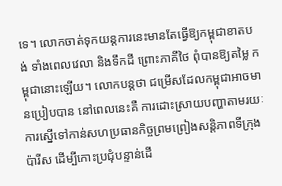ទេ។ លោកចាត់ទុកយន្តការនេះមានតែធ្វើឱ្យកម្ពុជាខាតបង់ ទាំងពេលវេលា និងទឹកដី ព្រោះភាគីថៃ ពុំបានឱ្យតម្លៃ កម្ពុជានោះឡើយ។ លោកបន្តថា ជម្រើសដែលកម្ពុជាអាចមានប្រៀបបាន នៅពេលនេះគឺ ការដោះស្រាយបញ្ហាតាមរយៈការស្នើទៅកាន់សហប្រធានកិច្ចព្រមព្រៀងសន្តិភាពទីក្រុងប៉ារីស ដើម្បីកោះប្រជុំបន្ទាន់ដើ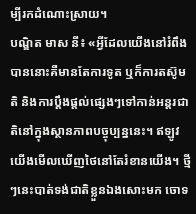ម្បីរកដំណោះស្រាយ។
បណ្ឌិត មាស នី៖ «អ្វីដែលយើងនៅរំពឹងបាននោះគឺមានតែការទូត ឬក៏ការតស៊ូមតិ និងការប្ដឹងផ្ដល់ផ្សេងៗទៅកាន់អន្តរជាតិនៅក្នុងស្ថានភាពបច្ចុប្បន្ននេះ។ ឥឡូវយើងមើលឃើញថៃនៅតែរំខានយើង។ ថ្មីៗនេះបាត់ទង់ជាតិខ្លួនឯងសោះមក ចោទ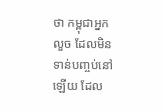ថា កម្ពុជាអ្នកលួច ដែលមិនទាន់បញ្ចប់នៅឡើយ ដែល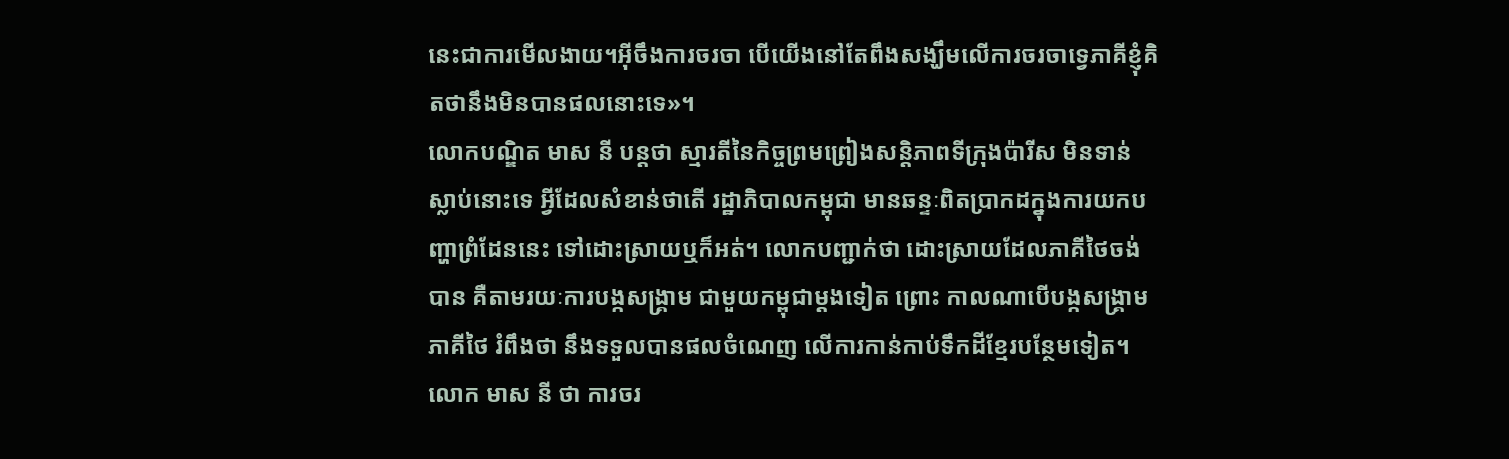នេះជាការមើលងាយ។អ៊ីចឹងការចរចា បើយើងនៅតែពឹងសង្ឃឹមលើការចរចាទ្វេភាគីខ្ញុំគិតថានឹងមិនបានផលនោះទេ»។
លោកបណ្ឌិត មាស នី បន្តថា ស្មារតីនៃកិច្ចព្រមព្រៀងសន្តិភាពទីក្រុងប៉ារីស មិនទាន់ស្លាប់នោះទេ អ្វីដែលសំខាន់ថាតើ រដ្ឋាភិបាលកម្ពុជា មានឆន្ទៈពិតប្រាកដក្នុងការយកបញ្ហាព្រំដែននេះ ទៅដោះស្រាយឬក៏អត់។ លោកបញ្ជាក់ថា ដោះស្រាយដែលភាគីថៃចង់បាន គឺតាមរយៈការបង្កសង្គ្រាម ជាមួយកម្ពុជាម្ដងទៀត ព្រោះ កាលណាបើបង្កសង្គ្រាមភាគីថៃ រំពឹងថា នឹងទទួលបានផលចំណេញ លើការកាន់កាប់ទឹកដីខ្មែរបន្ថែមទៀត។
លោក មាស នី ថា ការចរ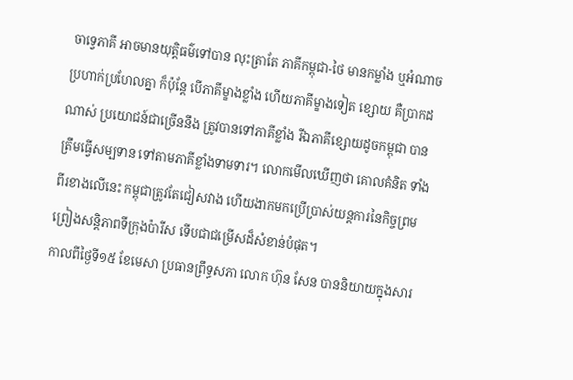ចាទ្វេភាគី អាចមានយុត្តិធម៌ទៅបាន លុះត្រាតែ ភាគីកម្ពុជា-ថៃ មានកម្លាំង ឬអំណាចប្រហាក់ប្រហែលគ្នា ក៏ប៉ុន្តែ បើភាគីម្ខាងខ្លាំង ហើយភាគីម្ខាងទៀត ខ្សោយ គឺប្រាកដណាស់ ប្រយោជន៍ជាច្រើននឹង ត្រូវបានទៅភាគីខ្លាំង រីឯភាគីខ្សោយដូចកម្ពុជា បានត្រឹមធ្វើសម្បទាន ទៅតាមភាគីខ្លាំងទាមទារ។ លោកមើលឃើញថា គោលគំនិត ទាំងពីរខាងលើនេះ កម្ពុជាត្រូវតែជៀសវាង ហើយងាកមកប្រើប្រាស់យន្តការនៃកិច្ចព្រមព្រៀងសន្តិភាពទីក្រុងប៉ារីស ទើបជាជម្រើសដ៏សំខាន់បំផុត។
កាលពីថ្ងៃទី១៥ ខែមេសា ប្រធានព្រឹទ្ធសភា លោក ហ៊ុន សែន បាននិយាយក្នុងសារ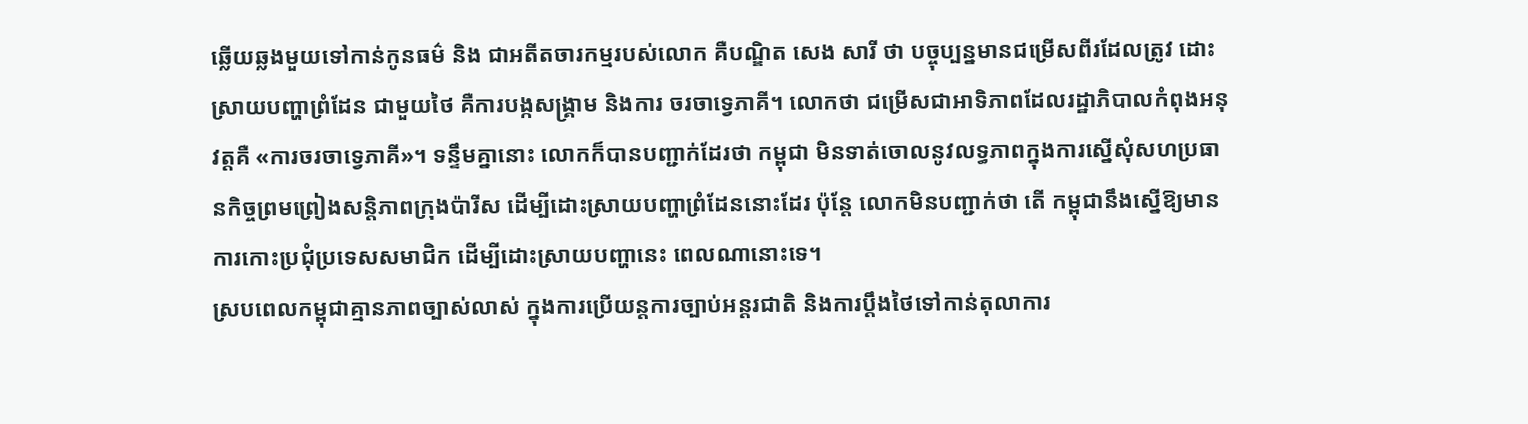ឆ្លើយឆ្លងមួយទៅកាន់កូនធម៌ និង ជាអតីតចារកម្មរបស់លោក គឺបណ្ឌិត សេង សារី ថា បច្ចុប្បន្នមានជម្រើសពីរដែលត្រូវ ដោះស្រាយបញ្ហាព្រំដែន ជាមួយថៃ គឺការបង្កសង្គ្រាម និងការ ចរចាទ្វេភាគី។ លោកថា ជម្រើសជាអាទិភាពដែលរដ្ឋាភិបាលកំពុងអនុវត្តគឺ «ការចរចាទ្វេភាគី»។ ទន្ទឹមគ្នានោះ លោកក៏បានបញ្ជាក់ដែរថា កម្ពុជា មិនទាត់ចោលនូវលទ្ធភាពក្នុងការស្នើសុំសហប្រធានកិច្ចព្រមព្រៀងសន្តិភាពក្រុងប៉ារីស ដើម្បីដោះស្រាយបញ្ហាព្រំដែននោះដែរ ប៉ុន្តែ លោកមិនបញ្ជាក់ថា តើ កម្ពុជានឹងស្នើឱ្យមានការកោះប្រជុំប្រទេសសមាជិក ដើម្បីដោះស្រាយបញ្ហានេះ ពេលណានោះទេ។
ស្របពេលកម្ពុជាគ្មានភាពច្បាស់លាស់ ក្នុងការប្រើយន្តការច្បាប់អន្តរជាតិ និងការប្ដឹងថៃទៅកាន់តុលាការ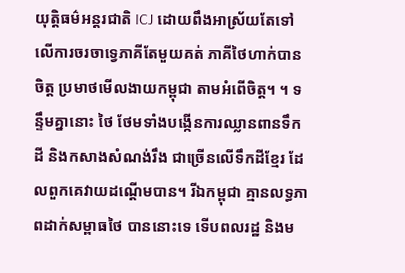យុត្តិធម៌អន្តរជាតិ ICJ ដោយពឹងអាស្រ័យតែទៅលើការចរចាទ្វេភាគីតែមួយគត់ ភាគីថៃហាក់បានចិត្ត ប្រមាថមើលងាយកម្ពុជា តាមអំពើចិត្ត។ ។ ទន្ទឹមគ្នានោះ ថៃ ថែមទាំងបង្កើនការឈ្លានពានទឹកដី និងកសាងសំណង់រឹង ជាច្រើនលើទឹកដីខ្មែរ ដែលពួកគេវាយដណ្ដើមបាន។ រីឯកម្ពុជា គ្មានលទ្ធភាពដាក់សម្ពាធថៃ បាននោះទេ ទើបពលរដ្ឋ និងម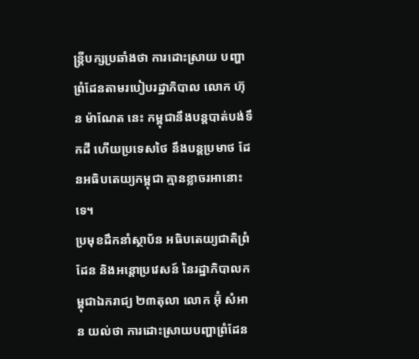ន្ត្រីបក្សប្រឆាំងថា ការដោះស្រាយ បញ្ហាព្រំដែនតាមរបៀបរដ្ឋាភិបាល លោក ហ៊ុន ម៉ាណែត នេះ កម្ពុជានឹងបន្តបាត់បង់ទឹកដី ហើយប្រទេសថៃ នឹងបន្តប្រមាថ ដែនអធិបតេយ្យកម្ពុជា គ្មានខ្លាចរអានោះទេ។
ប្រមុខដឹកនាំស្ថាប័ន អធិបតេយ្យជាតិព្រំដែន និងអន្តោប្រវេសន៍ នៃរដ្ឋាភិបាលកម្ពុជាឯករាជ្យ ២៣តុលា លោក អ៊ុំ សំអាន យល់ថា ការដោះស្រាយបញ្ហាព្រំដែន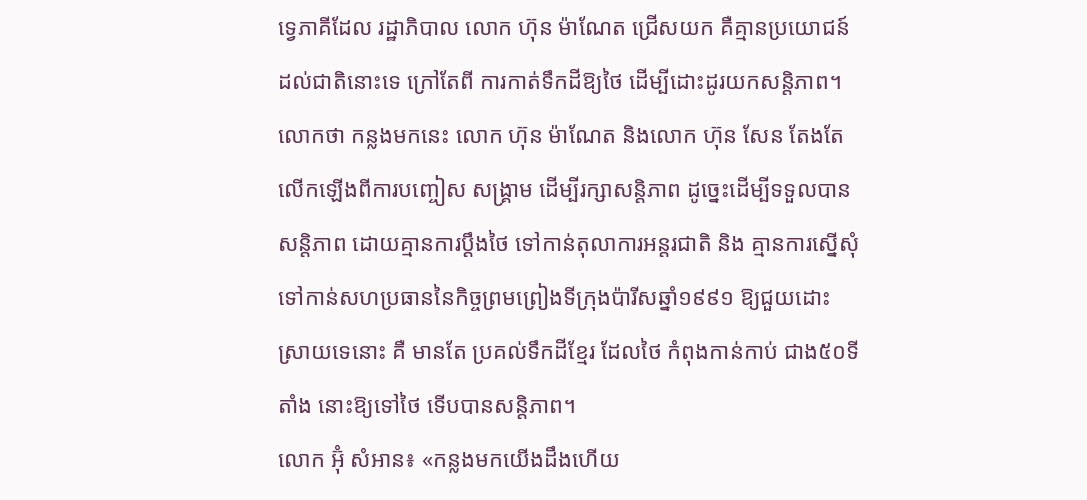ទ្វេភាគីដែល រដ្ឋាភិបាល លោក ហ៊ុន ម៉ាណែត ជ្រើសយក គឺគ្មានប្រយោជន៍ដល់ជាតិនោះទេ ក្រៅតែពី ការកាត់ទឹកដីឱ្យថៃ ដើម្បីដោះដូរយកសន្តិភាព។ លោកថា កន្លងមកនេះ លោក ហ៊ុន ម៉ាណែត និងលោក ហ៊ុន សែន តែងតែលើកឡើងពីការបញ្ចៀស សង្គ្រាម ដើម្បីរក្សាសន្តិភាព ដូច្នេះដើម្បីទទួលបានសន្តិភាព ដោយគ្មានការប្ដឹងថៃ ទៅកាន់តុលាការអន្តរជាតិ និង គ្មានការស្នើសុំទៅកាន់សហប្រធាននៃកិច្ចព្រមព្រៀងទីក្រុងប៉ារីសឆ្នាំ១៩៩១ ឱ្យជួយដោះស្រាយទេនោះ គឺ មានតែ ប្រគល់ទឹកដីខ្មែរ ដែលថៃ កំពុងកាន់កាប់ ជាង៥០ទីតាំង នោះឱ្យទៅថៃ ទើបបានសន្តិភាព។
លោក អ៊ុំ សំអាន៖ «កន្លងមកយើងដឹងហើយ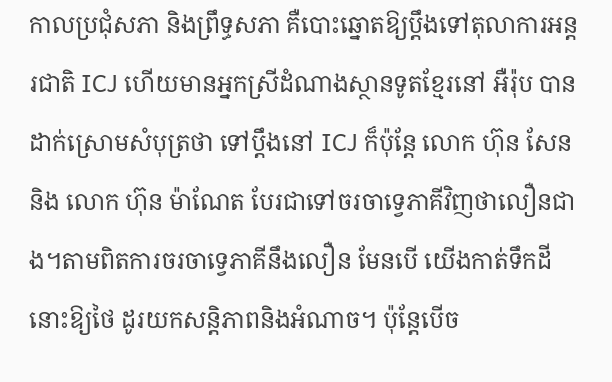កាលប្រជុំសភា និងព្រឹទ្ធសភា គឺបោះឆ្នោតឱ្យប្ដឹងទៅតុលាការអន្តរជាតិ ICJ ហើយមានអ្នកស្រីដំណាងស្ថានទូតខ្មែរនៅ អឺរ៉ុប បានដាក់ស្រោមសំបុត្រថា ទៅប្ដឹងនៅ ICJ ក៏ប៉ុន្តែ លោក ហ៊ុន សែន និង លោក ហ៊ុន ម៉ាណែត បែរជាទៅចរចាទ្វេភាគីវិញថាលឿនជាង។តាមពិតការចរចាទ្វេភាគីនឹងលឿន មែនបើ យើងកាត់ទឹកដីនោះឱ្យថៃ ដូរយកសន្តិភាពនិងអំណាច។ ប៉ុន្តែបើច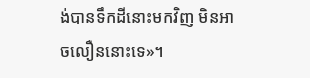ង់បានទឹកដីនោះមកវិញ មិនអាចលឿននោះទេ»។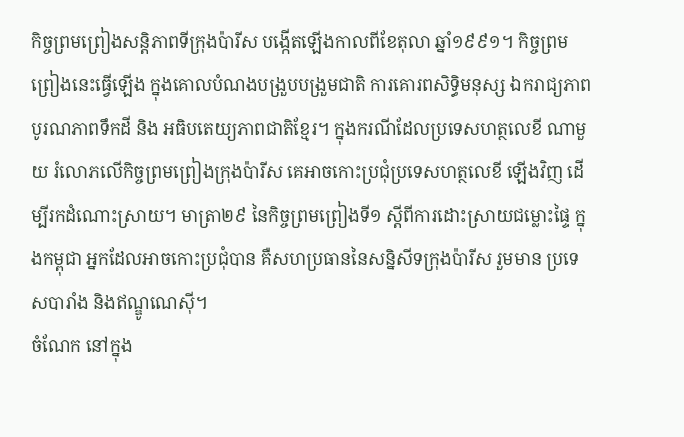កិច្ចព្រមព្រៀងសន្តិភាពទីក្រុងប៉ារីស បង្កើតឡើងកាលពីខែតុលា ឆ្នាំ១៩៩១។ កិច្ចព្រមព្រៀងនេះធ្វើឡើង ក្នុងគោលបំណងបង្រួបបង្រួមជាតិ ការគោរពសិទ្ធិមនុស្ស ឯករាជ្យភាព បូរណភាពទឹកដី និង អធិបតេយ្យភាពជាតិខ្មែរ។ ក្នុងករណីដែលប្រទេសហត្ថលេខី ណាមួយ រំលោភលើកិច្ចព្រមព្រៀងក្រុងប៉ារីស គេអាចកោះប្រជុំប្រទេសហត្ថលេខី ឡើងវិញ ដើម្បីរកដំណោះស្រាយ។ មាត្រា២៩ នៃកិច្ចព្រមព្រៀងទី១ ស្ដីពីការដោះស្រាយជម្លោះផ្ទៃ ក្នុងកម្ពុជា អ្នកដែលអាចកោះប្រជុំបាន គឺសហប្រធាននៃសន្និសីទក្រុងប៉ារីស រួមមាន ប្រទេសបារាំង និងឥណ្ឌូណេស៊ី។
ចំណែក នៅក្នុង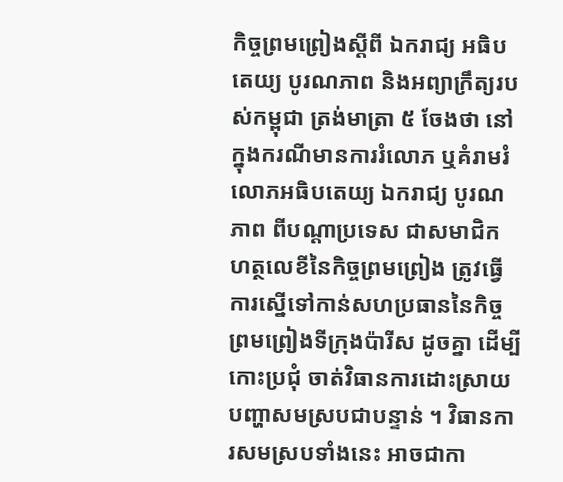កិច្ចព្រមព្រៀងស្ដីពី ឯករាជ្យ អធិបតេយ្យ បូរណភាព និងអព្យាក្រឹត្យរបស់កម្ពុជា ត្រង់មាត្រា ៥ ចែងថា នៅក្នុងករណីមានការរំលោភ ឬគំរាមរំលោភអធិបតេយ្យ ឯករាជ្យ បូរណភាព ពីបណ្ដាប្រទេស ជាសមាជិក ហត្ថលេខីនៃកិច្ចព្រមព្រៀង ត្រូវធ្វើការស្នើទៅកាន់សហប្រធាននៃកិច្ចព្រមព្រៀងទីក្រុងប៉ារីស ដូចគ្នា ដើម្បីកោះប្រជុំ ចាត់វិធានការដោះស្រាយបញ្ហាសមស្របជាបន្ទាន់ ។ វិធានការសមស្របទាំងនេះ អាចជាកា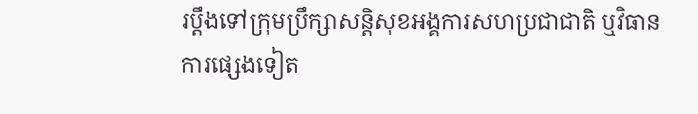រប្ដឹងទៅក្រុមប្រឹក្សាសន្តិសុខអង្គការសហប្រជាជាតិ ឬវិធានការផ្សេងទៀត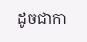ដូចជាកា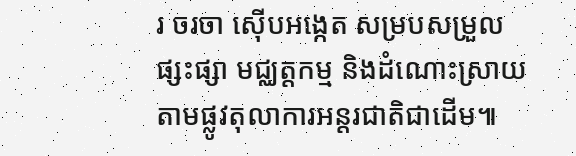រ ចរចា ស៊ើបអង្កេត សម្របសម្រួល ផ្សះផ្សា មជ្ឈត្តកម្ម និងដំណោះស្រាយតាមផ្លូវតុលាការអន្តរជាតិជាដើម៕